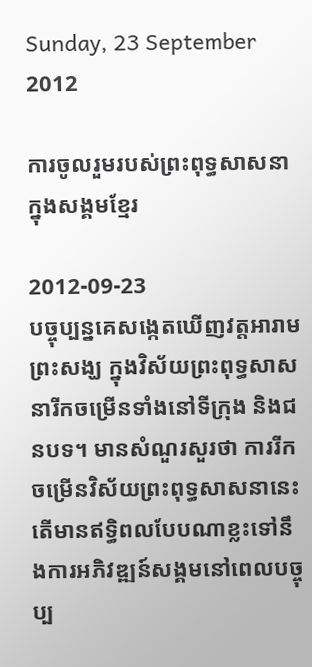Sunday, 23 September 2012

ការចូលរួមរបស់ព្រះពុទ្ធសាសនា ក្នុងសង្គមខ្មែរ

2012-09-23
បច្ចុប្បន្នគេសង្កេតឃើញវត្តអារាម ព្រះសង្ឃ ក្នុងវិស័យព្រះពុទ្ធសាសនារីកចម្រើនទាំងនៅទីក្រុង និងជនបទ។ មានសំណួរសួរថា ការរីកចម្រើនវិស័យព្រះពុទ្ធសាសនានេះ តើមានឥទ្ធិពលបែបណាខ្លះទៅនឹងការអភិវឌ្ឍន៍សង្គមនៅពេលបច្ចុប្ប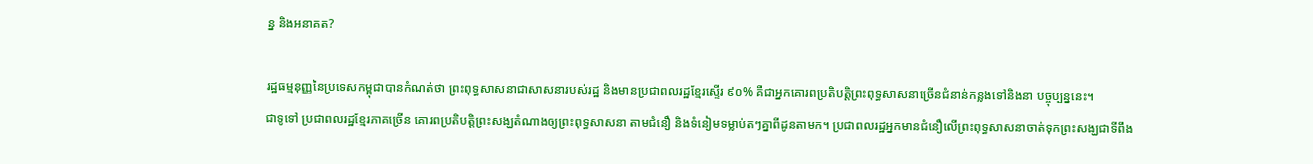ន្ន និងអនាគត?

រដ្ឋធម្មនុញ្ញនៃប្រទេសកម្ពុជាបានកំណត់ថា ព្រះពុទ្ធសាសនាជាសាសនារបស់រដ្ឋ និងមានប្រជាពលរដ្ឋខ្មែរស្ទើរ ៩០% គឺជាអ្នកគោរពប្រតិបត្តិព្រះពុទ្ធសាសនាច្រើនជំនាន់កន្លងទៅនិងនា បច្ចុប្បន្ននេះ។
ជាទូទៅ ប្រជាពលរដ្ឋខ្មែរភាគច្រើន គោរពប្រតិបត្តិព្រះសង្ឃតំណាងឲ្យព្រះពុទ្ធសាសនា តាមជំនឿ និងទំនៀមទម្លាប់តៗគ្នាពីដូនតាមក។ ប្រជាពលរដ្ឋអ្នកមានជំនឿលើព្រះពុទ្ធសាសនាចាត់ទុកព្រះសង្ឃជាទីពឹង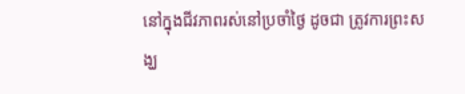នៅក្នុងជីវភាពរស់នៅប្រចាំថ្ងៃ ដូចជា ត្រូវការព្រះសង្ឃ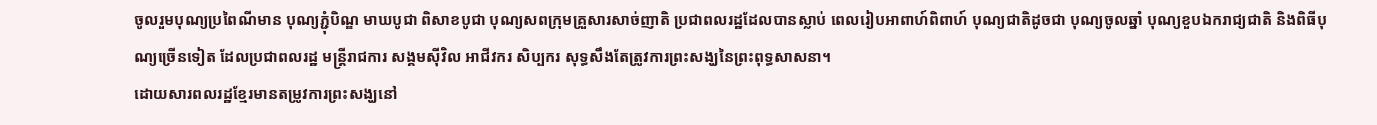ចូលរួមបុណ្យប្រពៃណីមាន បុណ្យភ្ជុំបិណ្ឌ មាឃបូជា ពិសាខបូជា បុណ្យសពក្រុមគ្រួសារសាច់ញាតិ ប្រជាពលរដ្ឋដែលបានស្លាប់ ពេលរៀបអាពាហ៍ពិពាហ៍ បុណ្យជាតិដូចជា បុណ្យចូលឆ្នាំ បុណ្យខួបឯករាជ្យជាតិ និងពិធីបុណ្យច្រើនទៀត ដែលប្រជាពលរដ្ឋ មន្ត្រីរាជការ សង្គមស៊ីវិល អាជីវករ សិប្បករ សុទ្ធសឹងតែត្រូវការព្រះសង្ឃនៃព្រះពុទ្ធសាសនា។
ដោយសារពលរដ្ឋខ្មែរមានតម្រូវការព្រះសង្ឃនៅ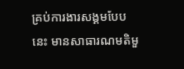គ្រប់ការងារសង្គមបែប នេះ មានសាធារណមតិមួ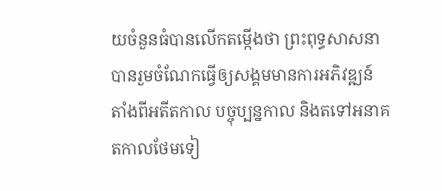យចំនួនធំបានលើកតម្កើងថា ព្រះពុទ្ធសាសនា បានរួមចំណែកធ្វើឲ្យសង្គមមានការអភិវឌ្ឍន៍ តាំងពីអតីតកាល បច្ចុប្បន្នកាល និងតទៅអនាគតកាលថែមទៀ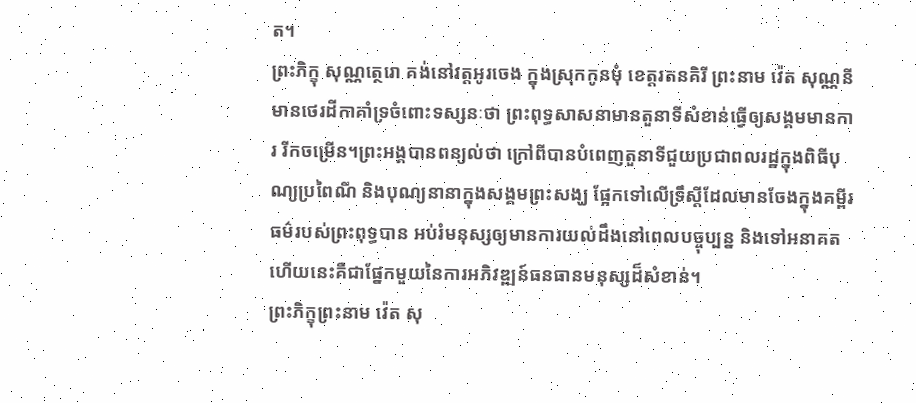ត។
ព្រះភិក្ខុ សុណ្ណត្ថេរោ គង់នៅវត្តអូរចេង ក្នុងស្រុកកូនមុំ ខេត្តរតនគិរី ព្រះនាម វ៉េត សុណ្ណនី មានថេរដីកាគាំទ្រចំពោះទស្សនៈថា ព្រះពុទ្ធសាសនាមានតួនាទីសំខាន់ធ្វើឲ្យសង្គមមានការ រីកចម្រើន។ព្រះអង្គបានពន្យល់ថា ក្រៅពីបានបំពេញតួនាទីជួយប្រជាពលរដ្ឋក្នុងពិធីបុណ្យប្រពៃណី និងបុណ្យនានាក្នុងសង្គមព្រះសង្ឃ ផ្អែកទៅលើទ្រឹស្ដីដែលមានចែងក្នុងគម្ពីរធម៌របស់ព្រះពុទ្ធបាន អប់រំមនុស្សឲ្យមានការយល់ដឹងនៅពេលបច្ចុប្បន្ន និងទៅអនាគត ហើយនេះគឺជាផ្នែកមួយនៃការអភិវឌ្ឍន៍ធនធានមនុស្សដ៏សំខាន់។
ព្រះភិក្ខុព្រះនាម វ៉េត សុ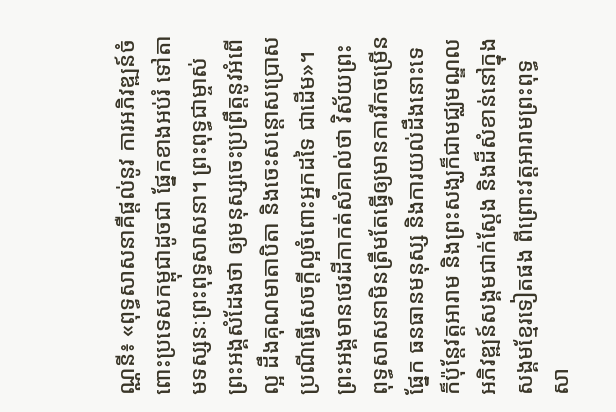ណ្ណនី៖ «ពុទ្ធសាសនាគឺផ្ដល់នូវ ការអភិវឌ្ឍន៍ចំពោះប្រទេសកម្ពុជាដូចជា ផ្នែកខាងអប់រំ ទៅតាមទស្សនៈព្រះពុទ្ធសាសនា។ ព្រះពុទ្ធជាម្ចាស់ព្រះអង្គសំដែងថា ឲ្យមនុស្សចេះប្រព្រឹត្តនូវអំពើល្អ ដឹងគុណមាតាបិតា និងចេះសន្ដោសប្រោសប្រណីធ្វើសេចក្ដីល្អចំពោះអ្នកដទៃ ជាដើម»។
ព្រះអង្គមានថេរដីកាកត់សំគាល់ថា វិស័យព្រះពុទ្ធសាសនាមិនត្រឹមតែធ្វើឲ្យមានការរីកចម្រើនផ្នែក ធនធានមនុស្ស និងការយល់ដឹងនោះទេ ក៏ប៉ុន្តែវត្តអារាម និងព្រះសង្ឃក៏ជាមជ្ឈមណ្ឌលអភិវឌ្ឍន៍សង្គមជាក់ស្ដែង និងដ៏សំខាន់នៅក្នុងសង្គមខ្មែរទៀតផង ពីព្រោះវត្តអារាមព្រះពុទ្ធសា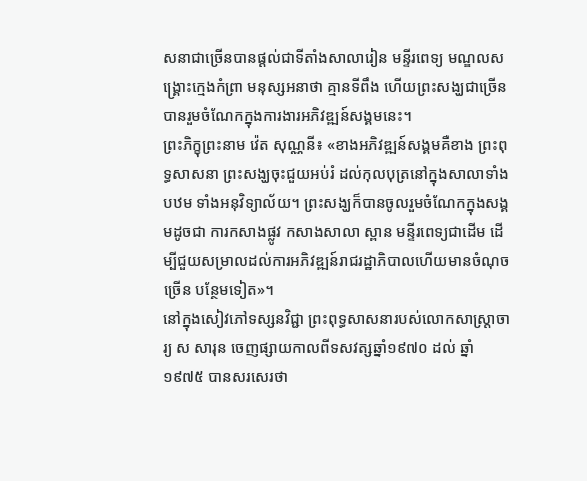សនាជាច្រើនបានផ្ដល់ជាទីតាំងសាលារៀន មន្ទីរពេទ្យ មណ្ឌលសង្គ្រោះក្មេងកំព្រា មនុស្សអនាថា គ្មានទីពឹង ហើយព្រះសង្ឃជាច្រើនបានរួមចំណែកក្នុងការងារអភិវឌ្ឍន៍សង្គមនេះ។
ព្រះភិក្ខុព្រះនាម វ៉េត សុណ្ណនី៖ «ខាងអភិវឌ្ឍន៍សង្គមគឺខាង ព្រះពុទ្ធសាសនា ព្រះសង្ឃចុះជួយអប់រំ ដល់កុលបុត្រនៅក្នុងសាលាទាំងបឋម ទាំងអនុវិទ្យាល័យ។ ព្រះសង្ឃក៏បានចូលរួមចំណែកក្នុងសង្គមដូចជា ការកសាងផ្លូវ កសាងសាលា ស្ពាន មន្ទីរពេទ្យជាដើម ដើម្បីជួយសម្រាលដល់ការអភិវឌ្ឍន៍រាជរដ្ឋាភិបាលហើយមានចំណុចច្រើន បន្ថែមទៀត»។
នៅក្នុងសៀវភៅទស្សនវិជ្ជា ព្រះពុទ្ធសាសនារបស់លោកសាស្ត្រាចារ្យ ស សារុន ចេញផ្សាយកាលពីទសវត្សឆ្នាំ១៩៧០ ដល់ ឆ្នាំ១៩៧៥ បានសរសេរថា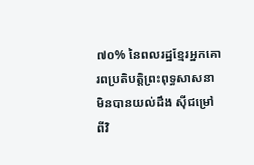៧០% នៃពលរដ្ឋខ្មែរអ្នកគោរពប្រតិបត្តិព្រះពុទ្ធសាសនាមិនបានយល់ដឹង ស៊ីជម្រៅពីវិ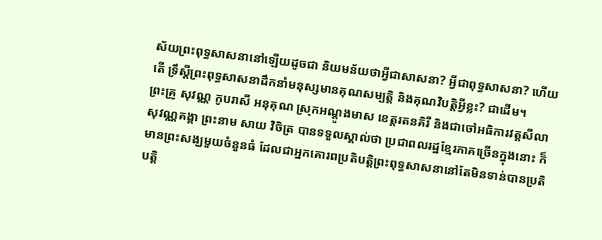ស័យព្រះពុទ្ធសាសនានៅឡើយដូចជា និយមន័យថាអ្វីជាសាសនា? អ្វីជាពុទ្ធសាសនា? ហើយតើ ទ្រឹស្ដីព្រះពុទ្ធសាសនាដឹកនាំមនុស្សមានគុណសម្បត្តិ និងគុណវិបត្តិអ្វីខ្លះ? ជាដើម។
ព្រះគ្រូ សុវណ្ណ កូបរាសី អនុគុណ ស្រុកអណ្ដូងមាស ខេត្តរតនគិរី និងជាចៅអធិការវត្តសីលាសុវណ្ណគង្គា ព្រះនាម សាយ វិចិត្រ បានទទួលស្គាល់ថា ប្រជាពលរដ្ឋខ្មែរភាគច្រើនក្នុងនោះ ក៏មានព្រះសង្ឃមួយចំនួនធំ ដែលជាអ្នកគោរពប្រតិបត្តិព្រះពុទ្ធសាសនានៅតែមិនទាន់បានប្រតិបត្តិ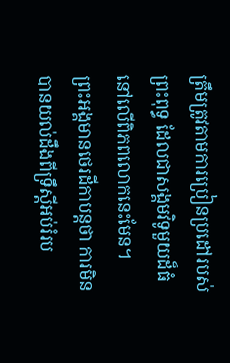ត្រឹមត្រូវតាមការប្រៀនប្រដៅរបស់ព្រះពុទ្ធ ដែលជាសង្គមវិទូមួយដ៏ធំនៅលើពិភពលោកនេះមែន។
ព្រះអង្គមានថេរដីកាបន្តថា ការមិនបានយល់ដឹងពីទ្រឹស្ដីអប់រំរប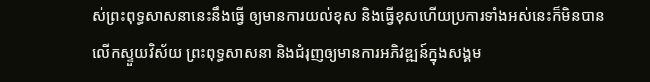ស់ព្រះពុទ្ធសាសនានេះនឹងធ្វើ ឲ្យមានការយល់ខុស និងធ្វើខុសហើយប្រការទាំងអស់នេះក៏មិនបានលើកស្ទួយវិស័យ ព្រះពុទ្ធសាសនា និងជំរុញឲ្យមានការអភិវឌ្ឍន៍ក្នុងសង្គម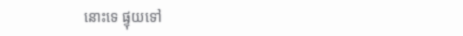នោះទេ ផ្ទុយទៅ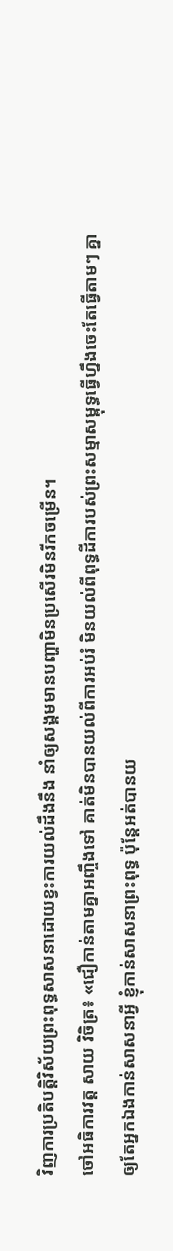វិញការប្រតិបត្តិវិស័យព្រះពុទ្ធសាសនាដោយខ្វះការយល់ដឹងនឹង នាំឲ្យសង្គមមានបញ្ហាមិនប្រសើរមិនរីកចម្រើន។
ចៅអធិការវត្ត សាយ វិចិត្រ៖ «ជឿកាន់តាមគ្នាអញ្ចឹងទៅ គាត់មិនបានយល់ពីការអប់រំ មិនយល់ពីពុទ្ធដីការបស់ព្រះសម្មាសម្ពុទ្ធធ្វើហ្នឹងចេះតែធ្វើតាមៗ គ្នា ឲ្យតែអ្នកឯងកាន់សាសនាអ្វី ខ្ញុំកាន់សាសនាព្រះពុទ្ធ ប៉ុន្តែអត់បានយ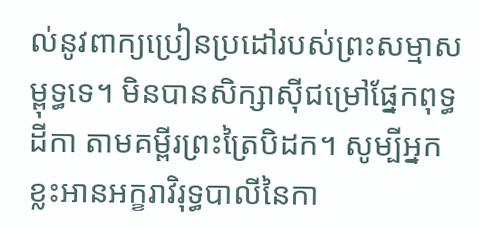ល់នូវពាក្យប្រៀនប្រដៅរបស់ព្រះសម្មាសម្ពុទ្ធទេ។ មិនបានសិក្សាស៊ីជម្រៅផ្នែកពុទ្ធដីកា តាមគម្ពីរព្រះត្រៃបិដក។ សូម្បីអ្នកខ្លះអានអក្ខរាវិរុទ្ធបាលីនៃកា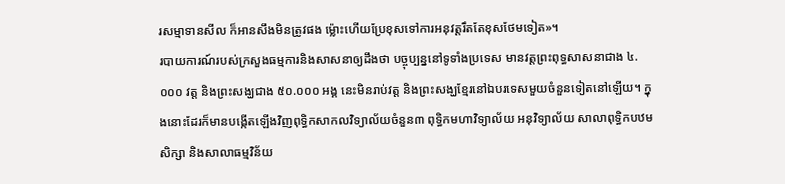រសម្មាទានសីល ក៏អានសឹងមិនត្រូវផង ម្ល៉ោះហើយប្រែខុសទៅការអនុវត្តរឹតតែខុសថែមទៀត»។
របាយការណ៍របស់ក្រសួងធម្មការនិងសាសនាឲ្យដឹងថា បច្ចុប្បន្ននៅទូទាំងប្រទេស មានវត្តព្រះពុទ្ធសាសនាជាង ៤.០០០ វត្ត និងព្រះសង្ឃជាង ៥០.០០០ អង្គ នេះមិនរាប់វត្ត និងព្រះសង្ឃខ្មែរនៅឯបរទេសមួយចំនួនទៀតនៅឡើយ។ ក្នុងនោះដែរក៏មានបង្កើតឡើងវិញពុទ្ធិកសាកលវិទ្យាល័យចំនួន៣ ពុទ្ធិកមហាវិទ្យាល័យ អនុវិទ្យាល័យ សាលាពុទ្ធិកបឋមសិក្សា និងសាលាធម្មវិន័យ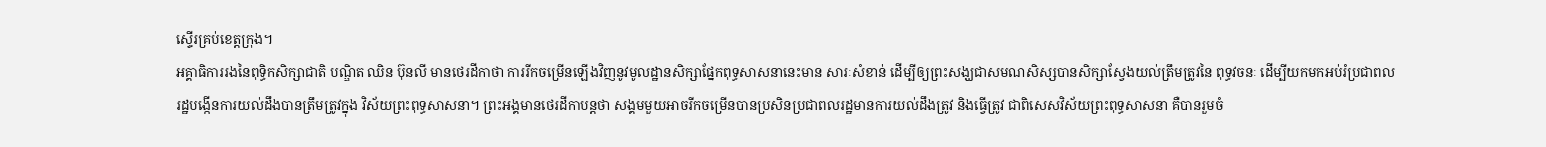ស្ទើរគ្រប់ខេត្តក្រុង។
អគ្គាធិការរងនៃពុទ្ធិកសិក្សាជាតិ បណ្ឌិត ឈិន ប៊ុនលី មានថេរដីកាថា ការរីកចម្រើនឡើងវិញនូវមូលដ្ឋានសិក្សាផ្នែកពុទ្ធសាសនានេះមាន សារៈសំខាន់ ដើម្បីឲ្យព្រះសង្ឃជាសមណសិស្សបានសិក្សាស្វែងយល់ត្រឹមត្រូវនៃ ពុទ្ធវចនៈ ដើម្បីយកមកអប់រំប្រជាពលរដ្ឋបង្កើនការយល់ដឹងបានត្រឹមត្រូវក្នុង វិស័យព្រះពុទ្ធសាសនា។ ព្រះអង្គមានថេរដីកាបន្តថា សង្គមមួយអាចរីកចម្រើនបានប្រសិនប្រជាពលរដ្ឋមានការយល់ដឹងត្រូវ និងធ្វើត្រូវ ជាពិសេសវិស័យព្រះពុទ្ធសាសនា គឺបានរួមចំ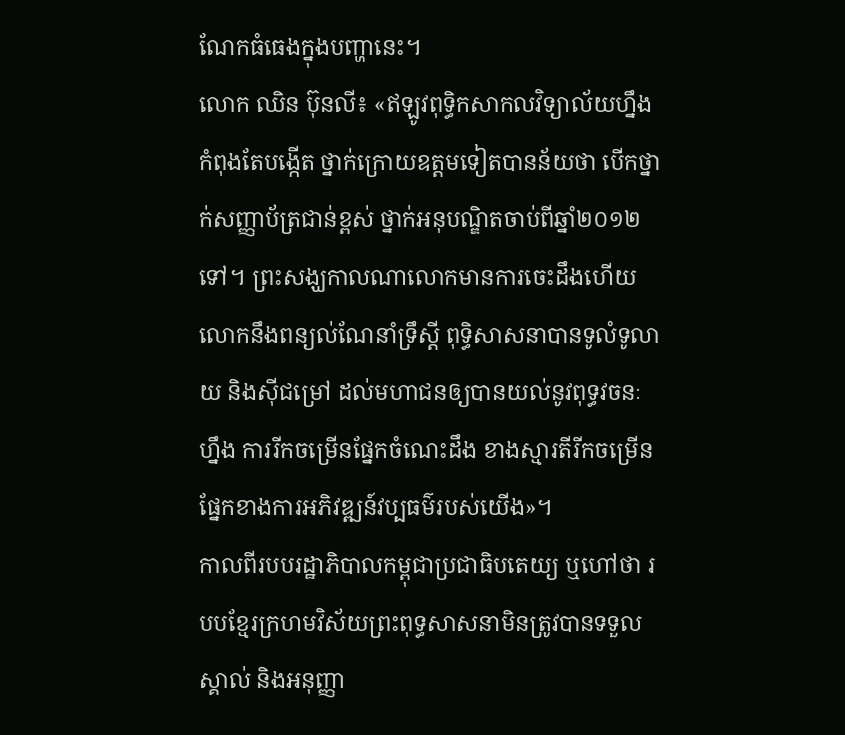ណែកធំធេងក្នុងបញ្ហានេះ។
លោក ឈិន ប៊ុនលី៖ «ឥឡូវពុទ្ធិកសាកលវិទ្យាល័យហ្នឹងកំពុងតែបង្កើត ថ្នាក់ក្រោយឧត្ដមទៀតបានន័យថា បើកថ្នាក់សញ្ញាប័ត្រជាន់ខ្ពស់ ថ្នាក់អនុបណ្ឌិតចាប់ពីឆ្នាំ២០១២ ទៅ។ ព្រះសង្ឃកាលណាលោកមានការចេះដឹងហើយលោកនឹងពន្យល់ណែនាំទ្រឹស្ដី ពុទ្ធិសាសនាបានទូលំទូលាយ និងស៊ីជម្រៅ ដល់មហាជនឲ្យបានយល់នូវពុទ្ធវចនៈហ្នឹង ការរីកចម្រើនផ្នែកចំណេះដឹង ខាងស្មារតីរីកចម្រើនផ្នែកខាងការអភិវឌ្ឍន៍វប្បធម៌របស់យើង»។
កាលពីរបបរដ្ឋាភិបាលកម្ពុជាប្រជាធិបតេយ្យ ឬហៅថា របបខ្មែរក្រហមវិស័យព្រះពុទ្ធសាសនាមិនត្រូវបានទទួលស្គាល់ និងអនុញ្ញា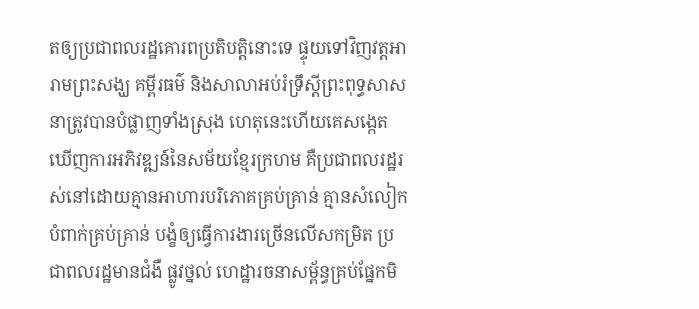តឲ្យប្រជាពលរដ្ឋគោរពប្រតិបត្តិនោះទេ ផ្ទុយទៅវិញវត្តអារាមព្រះសង្ឃ គម្ពីរធម៌ និងសាលាអប់រំទ្រឹស្ដីព្រះពុទ្ធសាសនាត្រូវបានបំផ្លាញទាំងស្រុង ហេតុនេះហើយគេសង្កេតឃើញការអភិវឌ្ឍន៍នៃសម័យខ្មែរក្រហម គឺប្រជាពលរដ្ឋរស់នៅដោយគ្មានអាហារបរិភោគគ្រប់គ្រាន់ គ្មានសំលៀកបំពាក់គ្រប់គ្រាន់ បង្ខំឲ្យធ្វើការងារច្រើនលើសកម្រិត ប្រជាពលរដ្ឋមានជំងឺ ផ្លូវថ្នល់ ហេដ្ឋារចនាសម្ព័ន្ធគ្រប់ផ្នែកមិ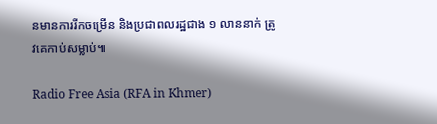នមានការរីកចម្រើន និងប្រជាពលរដ្ឋជាង ១ លាននាក់ ត្រូវគេកាប់សម្លាប់៕

Radio Free Asia (RFA in Khmer)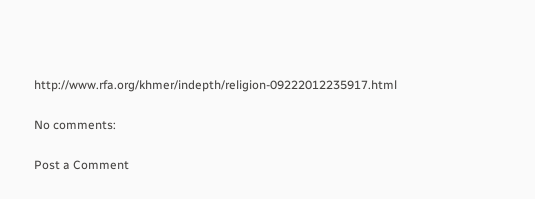http://www.rfa.org/khmer/indepth/religion-09222012235917.html

No comments:

Post a Comment